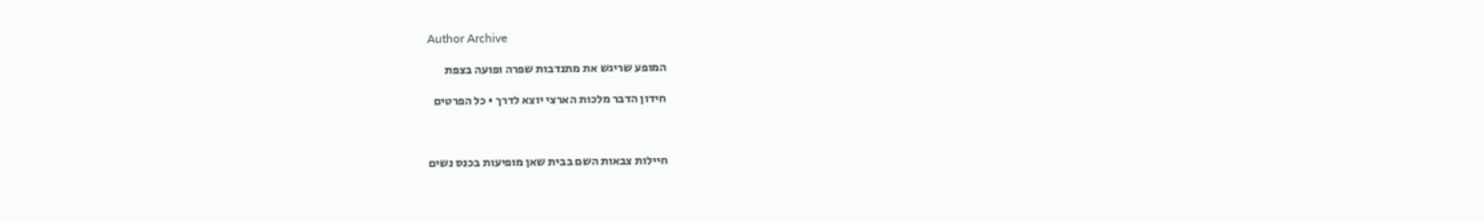Author Archive

המופע שריגש את מתנדבות שפרה ופועה בצפת

חידון הדבר מלכות הארצי יוצא לדרך • כל הפרטים



חיילות צבאות השם בבית שאן מופיעות בכנס נשים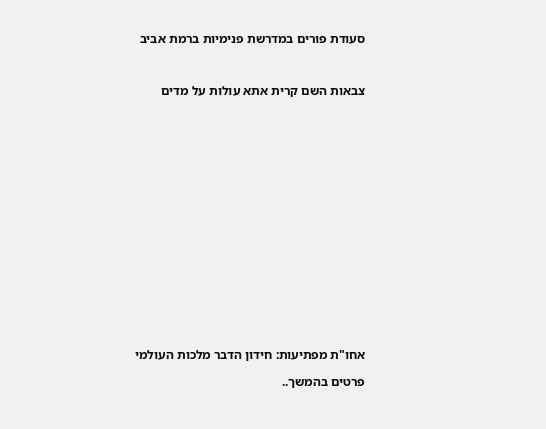סעודת פורים במדרשת פנימיות ברמת אביב



צבאות השם קרית אתא עולות על מדים



















אחו"ת מפתיעות: חידון הדבר מלכות העולמי

פרטים בהמשך..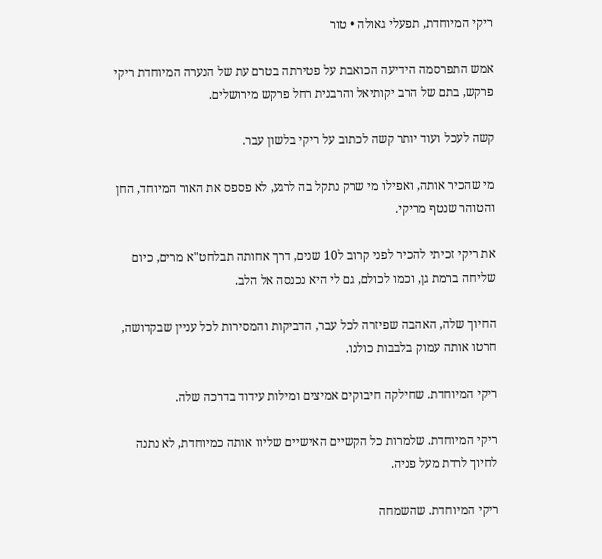ריקי המיוחדת, תפעלי גאולה • טור

אמש התפרסמה הידיעה הכואבת על פטירתה בטרם עת של הנערה המיוחדת ריקי פרקש, בתם של הרב יקותיאל והרבנית רחל פרקש מירושלים.

קשה לעכל ועוד יותר קשה לכתוב על ריקי בלשון עבר.

מי שהכיר אותה, ואפילו מי שרק נתקל בה לרגע, לא פספס את האור המיוחד, החן והטוהר שנטף מריקי.

את ריקי זכיתי להכיר לפני קרוב ל10 שנים, דרך אחותה תבלחט"א מרים, כיום שליחה ברמת גן, וכמו לכולם, גם לי היא נכנסה אל הלב.

החיוך שלה, האהבה שפיזרה לכל עבר, הדביקות והמסירות לכל עניין שבקדושה, חרטו אותה עמוק בלבבות כולנו.

ריקי המיוחדת. שחילקה חיבוקים אמיצים ומילות עידוד בדרכה שלה.

ריקי המיוחדת. שלמרות כל הקשיים האישיים שליוו אותה כמיוחדת, לא נתנה לחיוך לרדת מעל פניה.

ריקי המיוחדת. שהשמחה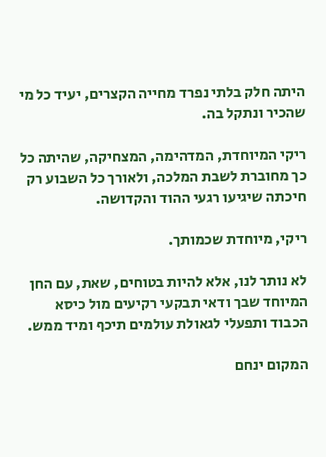היתה חלק בלתי נפרד מחייה הקצרים, יעיד כל מי שהכיר ונתקל בה.

ריקי המיוחדת, המדהימה, המצחיקה, שהיתה כל כך מחוברת לשבת המלכה, ולאורך כל השבוע רק חיכתה שיגיעו רגעי ההוד והקדושה.

ריקי, מיוחדת שכמותך.

לא נותר לנו, אלא להיות בטוחים, שאת, עם החן המיוחד שבך ודאי תבקעי רקיעים מול כיסא הכבוד ותפעלי לגאולת עולמים תיכף ומיד ממש.

המקום ינחם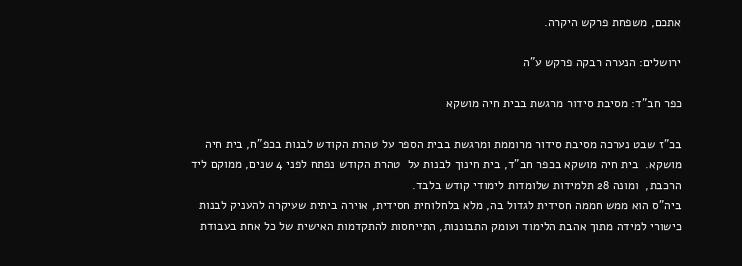אתכם, משפחת פרקש היקרה.

ירושלים: הנערה רבקה פרקש ע"ה

כפר חב"ד: מסיבת סידור מרגשת בבית חיה מושקא

בכ"ז שבט נערכה מסיבת סידור מרוממת ומרגשת בבית הספר על טהרת הקודש לבנות בכפ"ח, בית חיה מושקא.  בית חיה מושקא בכפר חב"ד, בית חינוך לבנות על  טהרת הקודש נפתח לפני 4 שנים, ממוקם ליד הרכבת,  ומונה 28 תלמידות שלומדות לימודי קודש בלבד.
ביה"ס הוא ממש חממה חסידית לגדול בה, מלא בלחלוחית חסידית, אוירה ביתית שעיקרה להעניק לבנות כישורי למידה מתוך אהבת הלימוד ועומק התבוננות, התייחסות להתקדמות האישית של כל אחת בעבודת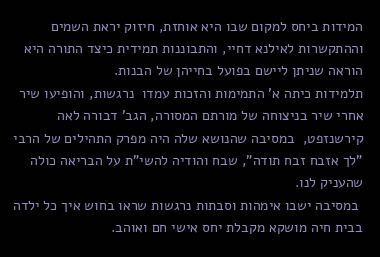המידות ביחס למקום שבו היא אוחזת, חיזוק יראת השמים וההתקשרות לאילנא דחיי, והתבוננות תמידית כיצד התורה היא הוראה שניתן ליישם בפועל בחייהן של הבנות.
תלמידות כיתה א' התמימות והזכות עמדו  נרגשות, והופיעו שיר אחרי שיר בניצוחה של מורתם המסורה, הגב' דבורה לאה קירשנזפט,  במסיבה שהנושא שלה היה מפרק התהילים של הרבי "לך אזבח זבח תודה", שבח והודיה להשי"ת על הבריאה כולה שהעניק לנו.
 במסיבה ישבו אימהות וסבתות נרגשות שראו בחוש איך כל ילדה בבית חיה מושקא מקבלת יחס אישי חם ואוהב.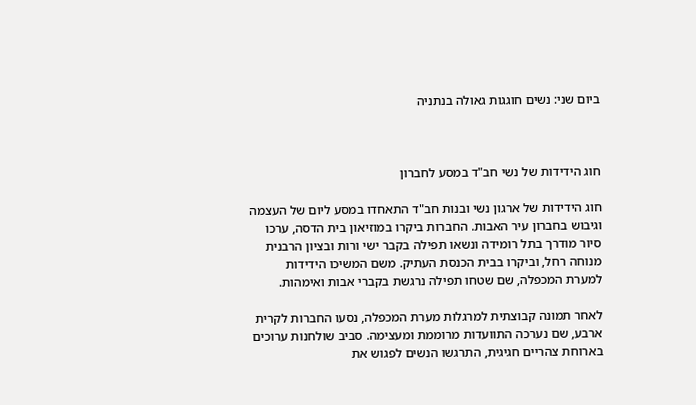ביום שני: נשים חוגגות גאולה בנתניה



חוג הידידות של נשי חב"ד במסע לחברון

חוג הידידות של ארגון נשי ובנות חב"ד התאחדו במסע ליום של העצמה וגיבוש בחברון עיר האבות. החברות ביקרו במוזיאון בית הדסה, ערכו סיור מודרך בתל רומידה ונשאו תפילה בקבר ישי ורות ובציון הרבנית מנוחה רחל, וביקרו בבית הכנסת העתיק. משם המשיכו הידידות למערת המכפלה, שם שטחו תפילה נרגשת בקברי אבות ואימהות.

לאחר תמונה קבוצתית למרגלות מערת המכפלה, נסעו החברות לקרית ארבע, שם נערכה התוועדות מרוממת ומעצימה. סביב שולחנות ערוכים בארוחת צהריים חגיגית, התרגשו הנשים לפגוש את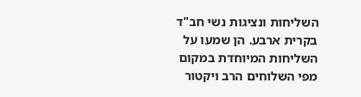השליחות ונציגות נשי חב"ד בקרית ארבע. הן שמעו על השליחות המיוחדת במקום מפי השלוחים הרב ויקטור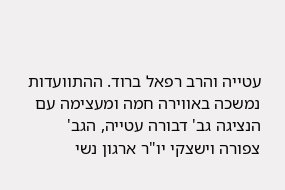עטייה והרב רפאל ברוד. ההתוועדות נמשכה באווירה חמה ומעצימה עם הנציגה גב' דבורה עטייה, הגב' צפורה וישצקי יו"ר ארגון נשי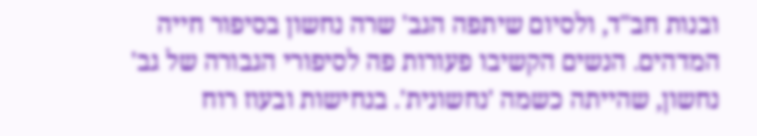ובנות חב"ד, ולסיום שיתפה הגב' שרה נחשון בסיפור חייה המדהים. הנשים הקשיבו פעורות פה לסיפורי הגבורה של גב' נחשון, שהייתה כשמה 'נחשונית'. בנחישות ובעוז רוח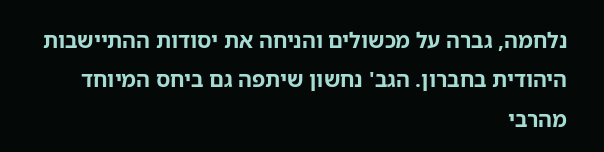נלחמה, גברה על מכשולים והניחה את יסודות ההתיישבות היהודית בחברון. הגב' נחשון שיתפה גם ביחס המיוחד מהרבי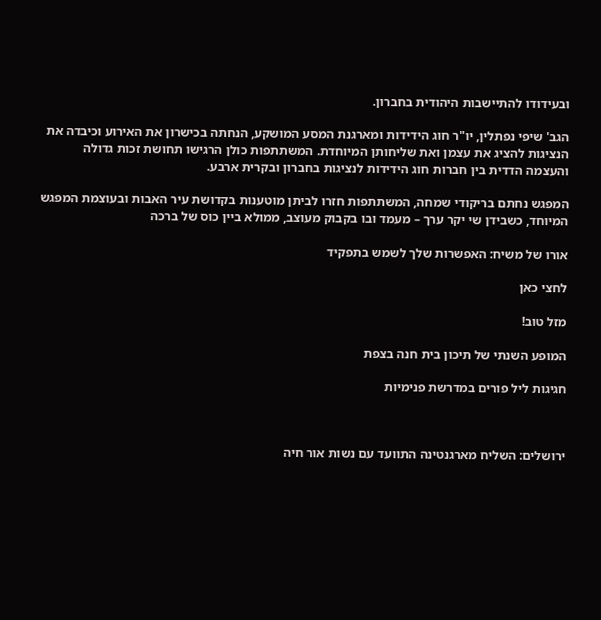ובעידודו להתיישבות היהודית בחברון.

הגב' שיפי נפתלין, יו"ר חוג הידידות ומארגנת המסע המושקע, הנחתה בכישרון את האירוע וכיבדה את הנציגות להציג את עצמן ואת שליחותן המיוחדת. המשתתפות כולן הרגישו תחושת זכות גדולה והעצמה הדדית בין חברות חוג הידידות לנציגות בחברון ובקרית ארבע.

המפגש נחתם בריקודי שמחה, המשתתפות חזרו לביתן מוטענות בקדושת עיר האבות ובעוצמת המפגש המיוחד, כשבידן שי יקר ערך – מעמד ובו בקבוק מעוצב, ממולא ביין כוס של ברכה

אורו של משיח: האפשרות שלך לשמש בתפקיד

לחצי כאן

מזל טוב!

המופע השנתי של תיכון בית חנה בצפת

חגיגות ליל פורים במדרשת פנימיות



ירושלים: השליח מארגנטינה התוועד עם נשות אור חיה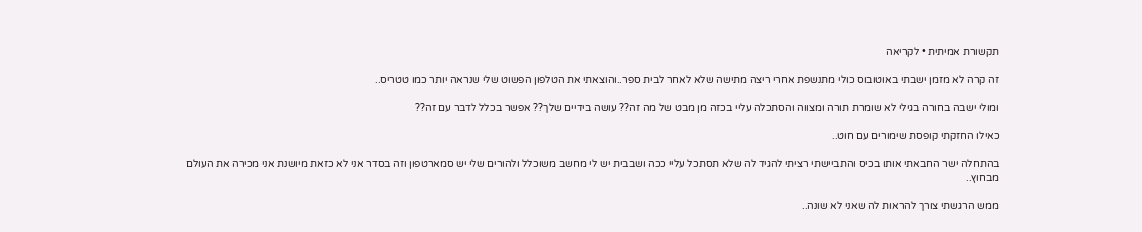תקשורת אמיתית • לקריאה

זה קרה לא מזמן ישבתי באוטובוס כולי מתנשפת אחרי ריצה מתישה שלא לאחר לבית ספר..והוצאתי את הטלפון הפשוט שלי שנראה יותר כמו טטריס..

ומולי ישבה בחורה בגילי לא שומרת תורה ומצווה והסתכלה עליי בכזה מן מבט של מה זה?? עושה בידיים שלך?? אפשר בכלל לדבר עם זה??

כאילו החזקתי קופסת שימורים עם חוט..

בהתחלה ישר החבאתי אותו בכיס והתביישתי רציתי להגיד לה שלא תסתכל עליי ככה ושבבית יש לי מחשב משוכלל ולהורים שלי יש סמארטפון וזה בסדר אני לא כזאת מיושנת אני מכירה את העולם מבחוץ..

ממש הרגשתי צורך להראות לה שאני לא שונה..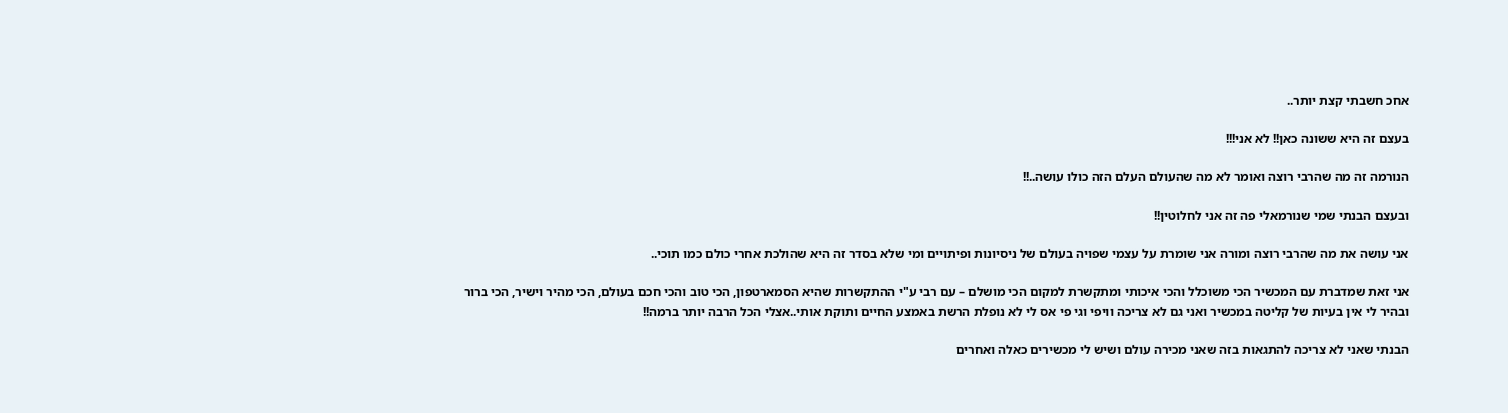אחכ חשבתי קצת יותר..

בעצם זה היא ששונה כאן!! לא אני!!!

הנורמה זה מה שהרבי רוצה ואומר לא מה שהעולם העלם הזה כולו עושה..!!

ובעצם הבנתי שמי שנורמאלי פה זה אני לחלוטין!!

אני עושה את מה שהרבי רוצה ומורה אני שומרת על עצמי שפויה בעולם של ניסיונות ופיתויים ומי שלא בסדר זה היא שהולכת אחרי כולם כמו תוכי..

אני זאת שמדברת עם המכשיר הכי משוכלל והכי איכותי ומתקשרת למקום הכי מושלם – עם רבי ע"י ההתקשרות שהיא הסמארטפון, הכי טוב והכי חכם בעולם, הכי מהיר וישיר, הכי ברור ובהיר לי אין בעיות של קליטה במכשיר ואני גם לא צריכה וויפי וגי פי אס לי לא נופלת הרשת באמצע החיים ותוקת אותי..אצלי הכל הרבה יותר ברמה!!

הבנתי שאני לא צריכה להתגאות בזה שאני מכירה עולם ושיש לי מכשירים כאלה ואחרים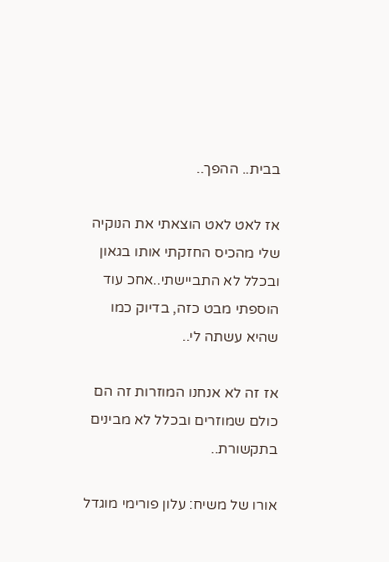בבית.. ההפך..

אז לאט לאט הוצאתי את הנוקיה שלי מהכיס החזקתי אותו בגאון ובכלל לא התביישתי..אחכ עוד הוספתי מבט כזה, בדיוק כמו שהיא עשתה לי..

אז זה לא אנחנו המוזרות זה הם כולם שמוזרים ובכלל לא מבינים בתקשורת..

אורו של משיח: עלון פורימי מוגדל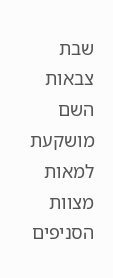שבת צבאות השם מושקעת למאות מצוות הסניפים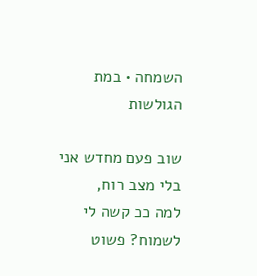השמחה • במת הגולשות

שוב פעם מחדש אני בלי מצב רוח,
למה ככ קשה לי לשמוח? פשוט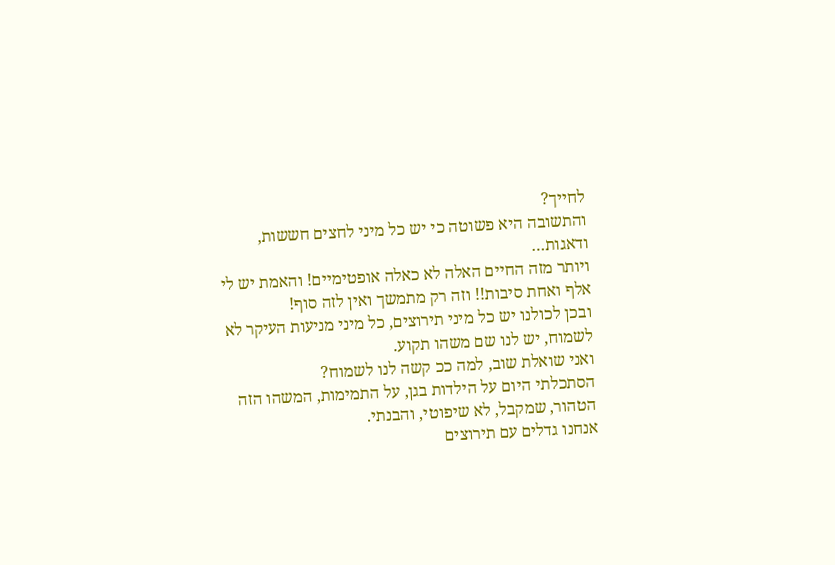לחייך?
והתשובה היא פשוטה כי יש כל מיני לחצים חששות, ודאגות…
ויותר מזה החיים האלה לא כאלה אופטימיים! והאמת יש לי אלף ואחת סיבות!! וזה רק מתמשך ואין לזה סוף!
ובכן לכולנו יש כל מיני תירוצים, כל מיני מניעות העיקר לא לשמוח, יש לנו שם משהו תקוע.
ואני שואלת שוב, למה ככ קשה לנו לשמוח?
הסתכלתי היום על הילדות בגן, על התמימות, המשהו הזה הטהור, שמקבל, לא שיפוטי, והבנתי.
אנחנו גדלים עם תירוצים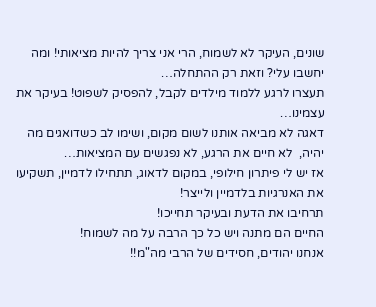שונים, העיקר לא לשמוח, הרי אני צריך להיות מציאותי! ומה יחשבו עלי? וזאת רק ההתחלה…
תעצרו לרגע ללמוד מילדים לקבל, להפסיק לשפוט! בעיקר את עצמינו…
דאגה לא מביאה אותנו לשום מקום, ושימו לב כשדואגים מה יהיה,  לא חיים את הרגע, לא נפגשים עם המציאות…
אז יש לי פיתרון חילופי, במקום לדאוג, תתחילו לדמיין, תשקיעו את האנרגיות בלדמיין ולייצר!
תרחיבו את הדעת ובעיקר תחייכו!
החיים הם מתנה ויש כל כך הרבה על מה לשמוח!
אנחנו יהודים, חסידים של הרבי מה"מ!!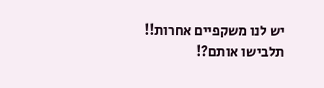יש לנו משקפיים אחרות!!
תלבישו אותם?!